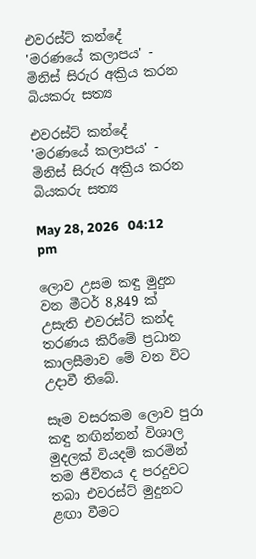එවරස්ට් කන්දේ 'මරණයේ කලාපය' - මිනිස් සිරුර අක්‍රිය කරන බියකරු සත්‍ය

එවරස්ට් කන්දේ 'මරණයේ කලාපය' - මිනිස් සිරුර අක්‍රිය කරන බියකරු සත්‍ය

May 28, 2026   04:12 pm

ලොව උසම කඳු මුදුන වන මීටර් 8,849 ක් උසැති එවරස්ට් කන්ද තරණය කිරීමේ ප්‍රධාන කාලසීමාව මේ වන විට උදාවී තිබේ.

සෑම වසරකම ලොව පුරා කඳු නඟින්නන් විශාල මුදලක් වියදම් කරමින් තම ජීවිතය ද පරදුවට තබා එවරස්ට් මුදුනට ළඟා වීමට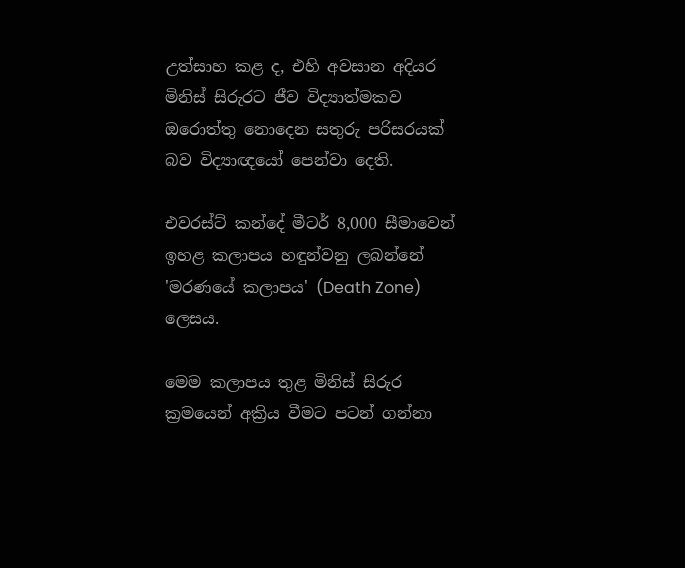උත්සාහ කළ ද, එහි අවසාන අදියර මිනිස් සිරුරට ජීව විද්‍යාත්මකව ඔරොත්තු නොදෙන සතුරු පරිසරයක් බව විද්‍යාඥයෝ පෙන්වා දෙති.

එවරස්ට් කන්දේ මීටර් 8,000 සීමාවෙන් ඉහළ කලාපය හඳුන්වනු ලබන්නේ 'මරණයේ කලාපය' (Death Zone) ලෙසය.

මෙම කලාපය තුළ මිනිස් සිරුර ක්‍රමයෙන් අක්‍රිය වීමට පටන් ගන්නා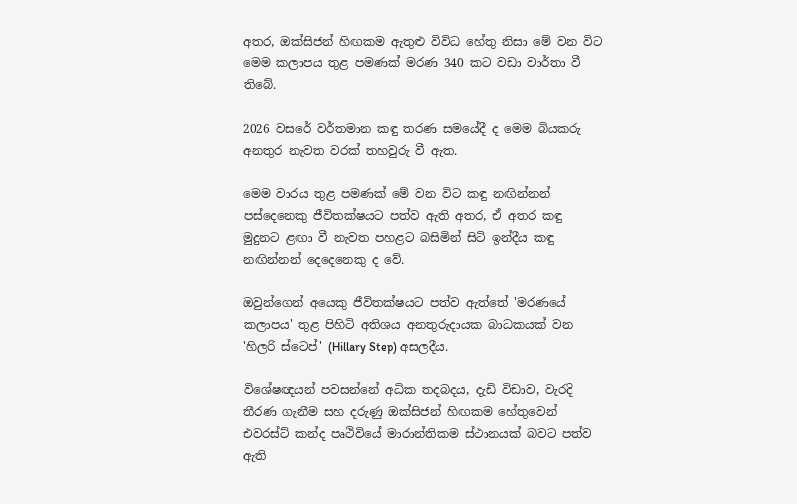අතර, ඔක්සිජන් හිඟකම ඇතුළු විවිධ හේතු නිසා මේ වන විට මෙම කලාපය තුළ පමණක් මරණ 340 කට වඩා වාර්තා වී තිබේ.

2026 වසරේ වර්තමාන කඳු තරණ සමයේදී ද මෙම බියකරු අනතුර නැවත වරක් තහවුරු වී ඇත.

මෙම වාරය තුළ පමණක් මේ වන විට කඳු නඟින්නන් පස්දෙනෙකු ජීවිතක්ෂයට පත්ව ඇති අතර, ඒ අතර කඳු මුදුනට ළඟා වී නැවත පහළට බසිමින් සිටි ඉන්දීය කඳු නඟින්නන් දෙදෙනෙකු ද වේ.

ඔවුන්ගෙන් අයෙකු ජීවිතක්ෂයට පත්ව ඇත්තේ 'මරණයේ කලාපය' තුළ පිහිටි අතිශය අනතුරුදායක බාධකයක් වන 'හිලරි ස්ටෙප්' (Hillary Step) අසලදීය.

විශේෂඥයන් පවසන්නේ අධික තදබදය, දැඩි විඩාව, වැරදි තීරණ ගැනීම සහ දරුණු ඔක්සිජන් හිඟකම හේතුවෙන් එවරස්ට් කන්ද පෘථිවියේ මාරාන්තිකම ස්ථානයක් බවට පත්ව ඇති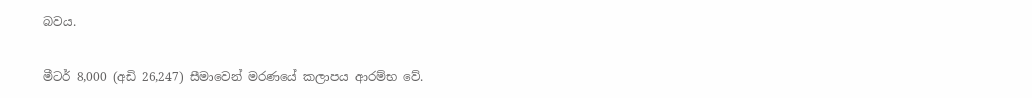බවය.

මීටර් 8,000 (අඩි 26,247) සීමාවෙන් මරණයේ කලාපය ආරම්භ වේ.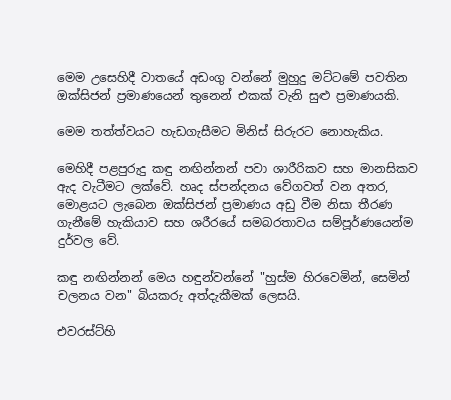මෙම උසෙහිදී වාතයේ අඩංගු වන්නේ මුහුදු මට්ටමේ පවතින ඔක්සිජන් ප්‍රමාණයෙන් තුනෙන් එකක් වැනි සුළු ප්‍රමාණයකි.

මෙම තත්ත්වයට හැඩගැසීමට මිනිස් සිරුරට නොහැකිය.

මෙහිදී පළපුරුදු කඳු නඟින්නන් පවා ශාරීරිකව සහ මානසිකව ඇද වැටීමට ලක්වේ. හෘද ස්පන්දනය වේගවත් වන අතර, මොළයට ලැබෙන ඔක්සිජන් ප්‍රමාණය අඩු වීම නිසා තීරණ ගැනීමේ හැකියාව සහ ශරීරයේ සමබරතාවය සම්පූර්ණයෙන්ම දුර්වල වේ.

කඳු නඟින්නන් මෙය හඳුන්වන්නේ "හුස්ම හිරවෙමින්, සෙමින් චලනය වන" බියකරු අත්දැකීමක් ලෙසයි.

එවරස්ට්හි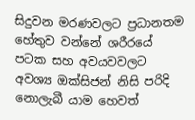සිදුවන මරණවලට ප්‍රධානතම හේතුව වන්නේ ශරීරයේ පටක සහ අවයවවලට අවශ්‍ය ඔක්සිජන් නිසි පරිදි නොලැබී යාම හෙවත්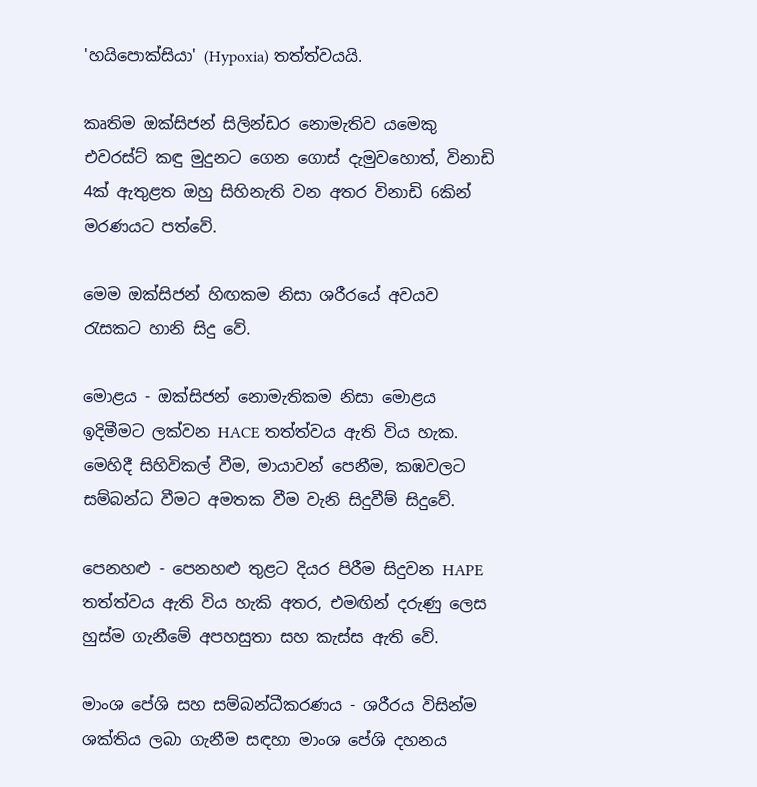'හයිපොක්සියා' (Hypoxia) තත්ත්වයයි.

කෘතිම ඔක්සිජන් සිලින්ඩර නොමැතිව යමෙකු එවරස්ට් කඳු මුදුනට ගෙන ගොස් දැමුවහොත්, විනාඩි 4ක් ඇතුළත ඔහු සිහිනැති වන අතර විනාඩි 6කින් මරණයට පත්වේ.

මෙම ඔක්සිජන් හිඟකම නිසා ශරීරයේ අවයව රැසකට හානි සිදු වේ.

මොළය - ඔක්සිජන් නොමැතිකම නිසා මොළය ඉදිමීමට ලක්වන HACE තත්ත්වය ඇති විය හැක. මෙහිදී සිහිවිකල් වීම, මායාවන් පෙනීම, කඹවලට සම්බන්ධ වීමට අමතක වීම වැනි සිදුවීම් සිදුවේ.

පෙනහළු - පෙනහළු තුළට දියර පිරීම සිදුවන HAPE තත්ත්වය ඇති විය හැකි අතර, එමඟින් දරුණු ලෙස හුස්ම ගැනීමේ අපහසුතා සහ කැස්ස ඇති වේ.

මාංශ පේශි සහ සම්බන්ධීකරණය - ශරීරය විසින්ම ශක්තිය ලබා ගැනීම සඳහා මාංශ පේශි දහනය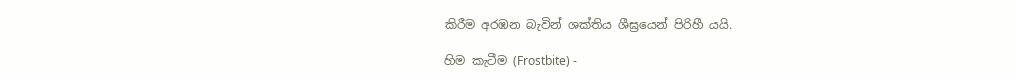කිරීම අරඹන බැවින් ශක්තිය ශීඝ්‍රයෙන් පිරිහී යයි.

හිම කැටීම (Frostbite) -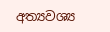අත්‍යවශ්‍ය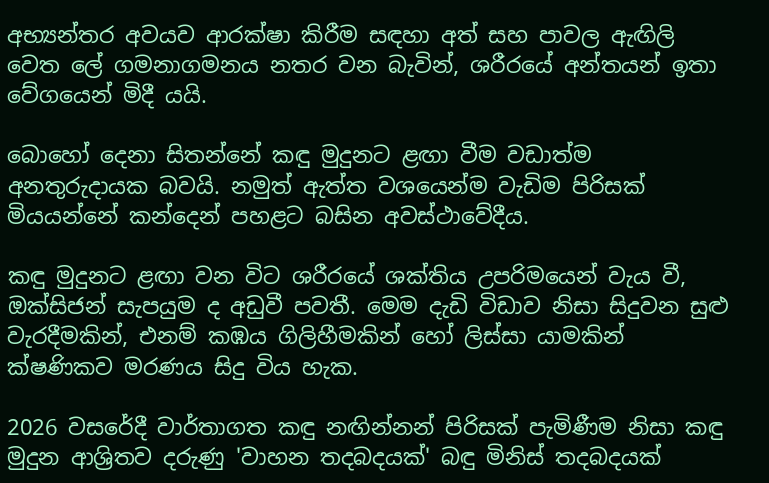අභ්‍යන්තර අවයව ආරක්ෂා කිරීම සඳහා අත් සහ පාවල ඇඟිලි වෙත ලේ ගමනාගමනය නතර වන බැවින්, ශරීරයේ අන්තයන් ඉතා වේගයෙන් මිදී යයි.

බොහෝ දෙනා සිතන්නේ කඳු මුදුනට ළඟා වීම වඩාත්ම අනතුරුදායක බවයි. නමුත් ඇත්ත වශයෙන්ම වැඩිම පිරිසක් මියයන්නේ කන්දෙන් පහළට බසින අවස්ථාවේදීය.

කඳු මුදුනට ළඟා වන විට ශරීරයේ ශක්තිය උපරිමයෙන් වැය වී, ඔක්සිජන් සැපයුම ද අඩුවී පවතී. මෙම දැඩි විඩාව නිසා සිදුවන සුළු වැරදීමකින්, එනම් කඹය ගිලිහීමකින් හෝ ලිස්සා යාමකින් ක්ෂණිකව මරණය සිදු විය හැක.

2026 වසරේදී වාර්තාගත කඳු නඟින්නන් පිරිසක් පැමිණීම නිසා කඳු මුදුන ආශ්‍රිතව දරුණු 'වාහන තදබදයක්' බඳු මිනිස් තදබදයක්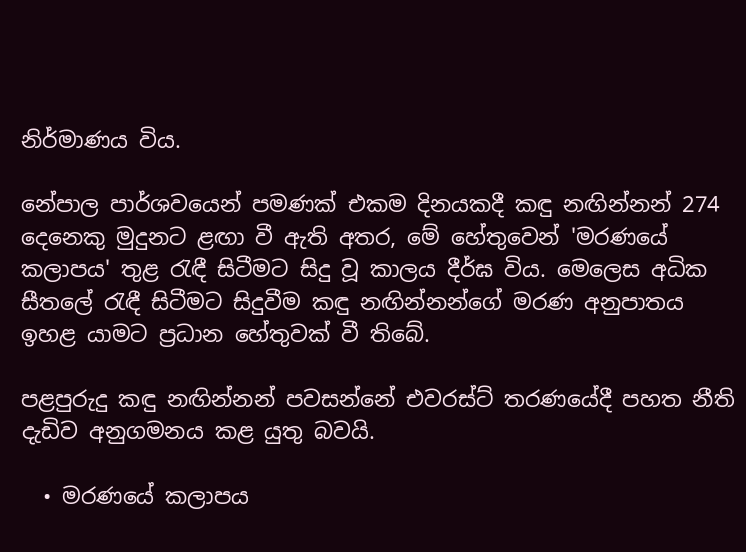නිර්මාණය විය.

නේපාල පාර්ශවයෙන් පමණක් එකම දිනයකදී කඳු නඟින්නන් 274 දෙනෙකු මුදුනට ළඟා වී ඇති අතර, මේ හේතුවෙන් 'මරණයේ කලාපය' තුළ රැඳී සිටීමට සිදු වූ කාලය දීර්ඝ විය. මෙලෙස අධික සීතලේ රැඳී සිටීමට සිදුවීම කඳු නඟින්නන්ගේ මරණ අනුපාතය ඉහළ යාමට ප්‍රධාන හේතුවක් වී තිබේ.

පළපුරුදු කඳු නඟින්නන් පවසන්නේ එවරස්ට් තරණයේදී පහත නීති දැඩිව අනුගමනය කළ යුතු බවයි.

  • මරණයේ කලාපය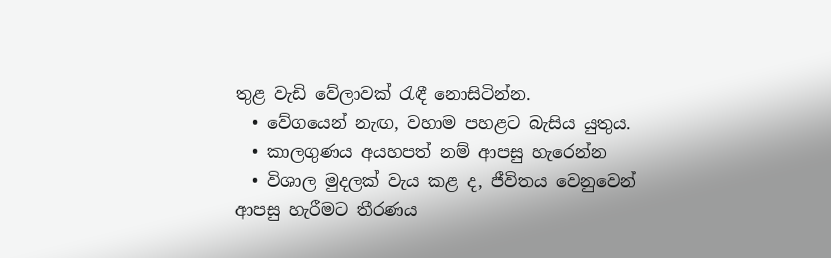තුළ වැඩි වේලාවක් රැඳී නොසිටින්න.
  • වේගයෙන් නැඟ, වහාම පහළට බැසිය යුතුය.
  • කාලගුණය අයහපත් නම් ආපසු හැරෙන්න
  • විශාල මුදලක් වැය කළ ද, ජීවිතය වෙනුවෙන් ආපසු හැරීමට තීරණය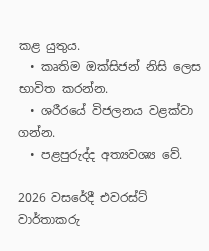කළ යුතුය.
  • කෘතිම ඔක්සිජන් නිසි ලෙස භාවිත කරන්න.
  • ශරීරයේ විජලනය වළක්වා ගන්න.
  • පළපුරුද්ද අත්‍යවශ්‍ය වේ.

2026 වසරේදී එවරස්ට් වාර්තාකරු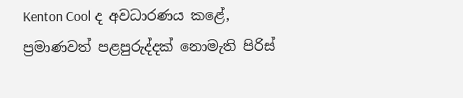Kenton Cool ද අවධාරණය කළේ, ප්‍රමාණවත් පළපුරුද්දක් නොමැති පිරිස්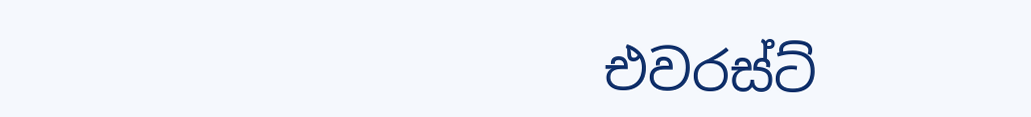එවරස්ට්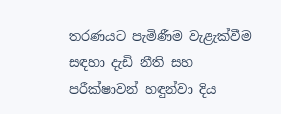තරණයට පැමිණීම වැළැක්වීම සඳහා දැඩි නීති සහ පරීක්ෂාවන් හඳුන්වා දිය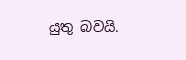යුතු බවයි.